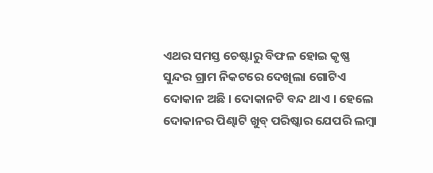ଏଥର ସମସ୍ତ ଚେଷ୍ଟାରୁ ବିଫଳ ହୋଇ କୃଷ୍ଣ ସୁନ୍ଦର ଗ୍ରାମ ନିକଟରେ ଦେଖିଲା ଗୋଟିଏ ଦୋକାନ ଅଛି । ଦୋକାନଟି ବନ୍ଦ ଥାଏ । ହେଲେ ଦୋକାନର ପିଣ୍ଢାଟି ଖୁବ୍ ପରିଷ୍କାର ଯେପରି ଲମ୍ବା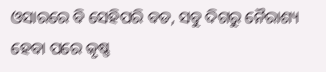ଓସାରରେ ବି ସେହିପରି ବଡ, ସବୁ ଦିଗରୁ ନୈରାଶ୍ୟ ହେବା ପରେ କୃଷ୍ଣ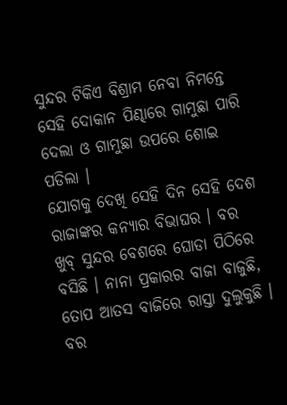ସୁନ୍ଦର ଟିକିଏ ବିଶ୍ରାମ ନେବା ନିମନ୍ତେ ସେହି ଦୋକାନ ପିଣ୍ଢାରେ ଗାମୁଛା ପାରି ଦେଲା ଓ ଗାମୁଛା ଉପରେ ଶୋଇ ପଡିଲା ।
ଯୋଗକୁ ଦେଖି ସେହି ଦିନ ସେହି ଦେଶ ରାଜାଙ୍କର କନ୍ୟାର ବିଭାଘର । ବର ଖୁବ୍ ସୁନ୍ଦର ବେଶରେ ଘୋଡା ପିଠିରେ ବସିଛି । ନାନା ପ୍ରକାରର ବାଜା ବାଜୁଛି, ତୋପ ଆତସ ବାଜିରେ ରାସ୍ତା ଦୁଲୁକୁଛି । ବର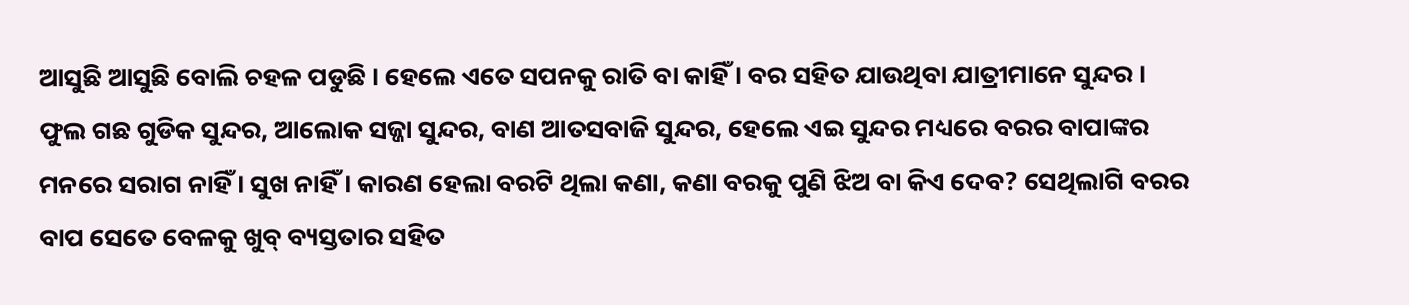ଆସୁଛି ଆସୁଛି ବୋଲି ଚହଳ ପଡୁଛି । ହେଲେ ଏତେ ସପନକୁ ରାତି ବା କାହିଁ । ବର ସହିତ ଯାଉଥିବା ଯାତ୍ରୀମାନେ ସୁନ୍ଦର । ଫୁଲ ଗଛ ଗୁଡିକ ସୁନ୍ଦର, ଆଲୋକ ସଜ୍ଜା ସୁନ୍ଦର, ବାଣ ଆତସବାଜି ସୁନ୍ଦର, ହେଲେ ଏଇ ସୁନ୍ଦର ମଧ୍ୟରେ ବରର ବାପାଙ୍କର ମନରେ ସରାଗ ନାହିଁ । ସୁଖ ନାହିଁ । କାରଣ ହେଲା ବରଟି ଥିଲା କଣା, କଣା ବରକୁ ପୁଣି ଝିଅ ବା କିଏ ଦେବ? ସେଥିଲାଗି ବରର ବାପ ସେତେ ବେଳକୁ ଖୁବ୍ ବ୍ୟସ୍ତତାର ସହିତ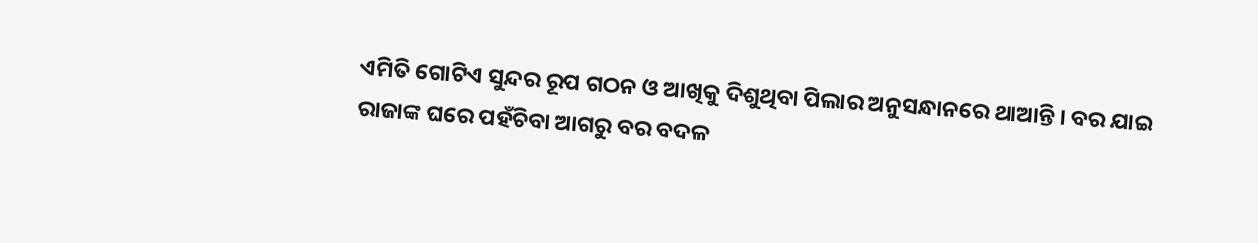ଏମିତି ଗୋଟିଏ ସୁନ୍ଦର ରୂପ ଗଠନ ଓ ଆଖିକୁ ଦିଶୁଥିବା ପିଲାର ଅନୁସନ୍ଧାନରେ ଥାଆନ୍ତି । ବର ଯାଇ ରାଜାଙ୍କ ଘରେ ପହଁଚିବା ଆଗରୁ ବର ବଦଳ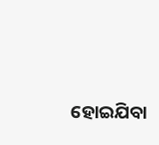ହୋଇଯିବା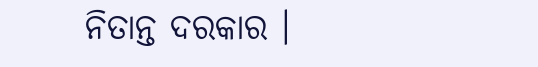ନିତାନ୍ତ ଦରକାର ।